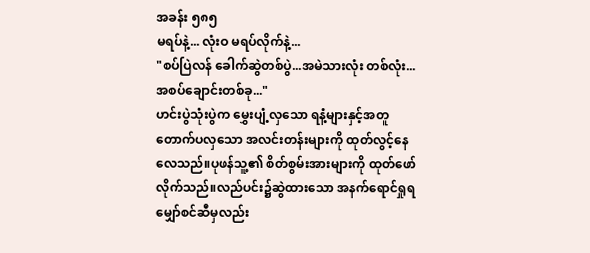အခန်း ၅၈၅
မရပ်နဲ့... လုံးဝ မရပ်လိုက်နဲ့...
"စပ်ပြဲလန် ခေါက်ဆွဲတစ်ပွဲ...အမဲသားလုံး တစ်လုံး...အစပ်ချောင်းတစ်ခု..."
ဟင်းပွဲသုံးပွဲက မွှေးပျံ့လှသော ရနံ့များနှင့်အတူ တောက်ပလှသော အလင်းတန်းများကို ထုတ်လွင့်နေလေသည်။ပုဖန်သူ့၏ စိတ်စွမ်းအားများကို ထုတ်ဖော်လိုက်သည်။လည်ပင်း၌ဆွဲထားသော အနက်ရောင်ရှုရမျှော်စင်ဆီမှလည်း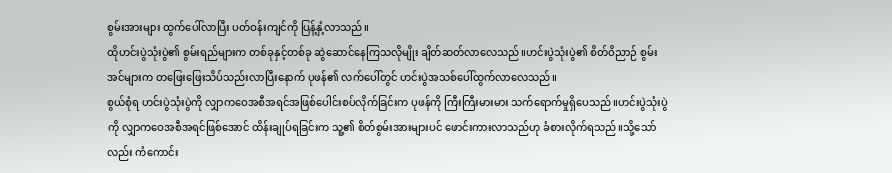စွမ်းအားများ ထွက်ပေါ်လာပြီး ပတ်ဝန်းကျင်ကို ပြန့်နှံ့လာသည်။
ထိုဟင်းပွဲသုံးပွဲ၏ စွမ်းရည်များက တစ်ခုနှင့်တစ်ခု ဆွဲဆောင်နေကြသလိုမျိုး ချိတ်ဆတ်လာလေသည်။ဟင်းပွဲသုံးပွဲ၏ စိတ်ဝိညာဉ် စွမ်းအင်များက တဖြေးဖြေးသိပ်သည်းလာပြီးနောက် ပုဖန်၏ လက်ပေါ်တွင် ဟင်းပွဲအသစ်ပေါ်ထွက်လာလေသည်။
စွယ်စုံရ ဟင်းပွဲသုံးပွဲကို လျှာကဝေအစီအရင်အဖြစ်ပေါင်းစပ်လိုက်ခြင်းက ပုဖန်ကို ကြီးကြီးမားမား သက်ရောက်မှုရှိပေသည်။ဟင်းပွဲသုံးပွဲကို လျှာကဝေအစီအရင်ဖြစ်အောင် ထိန်းချုပ်ရခြင်းက သူ့၏ စိတ်စွမ်းအားများပင် ဖောင်းကားလာသည်ဟု ခံစားလိုက်ရသည်။သို့သော်လည်း ကံကောင်း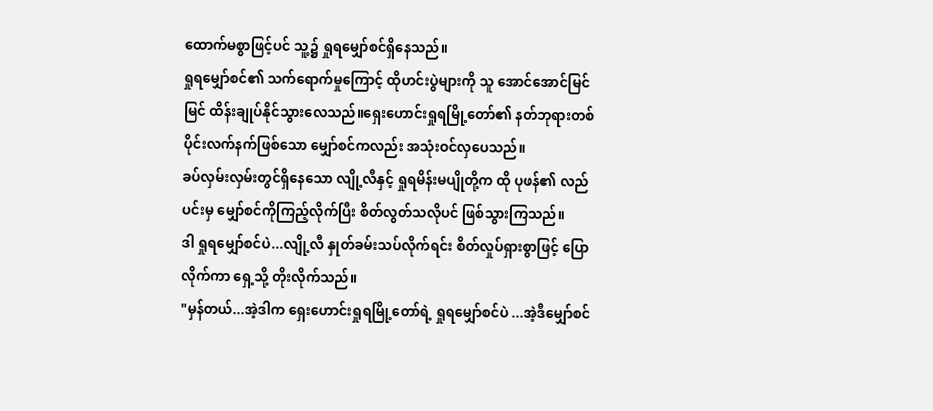ထောက်မစွာဖြင့်ပင် သူ့၌ ရှုရမျှော်စင်ရှိနေသည်။
ရှုရမျှော်စင်၏ သက်ရောက်မှုကြောင့် ထိုဟင်းပွဲများကို သူ အောင်အောင်မြင်မြင် ထိန်းချုပ်နိုင်သွားလေသည်။ရှေးဟောင်းရှုရမြို့တော်၏ နတ်ဘုရားတစ်ပိုင်းလက်နက်ဖြစ်သော မျှော်စင်ကလည်း အသုံးဝင်လှပေသည်။
ခပ်လှမ်းလှမ်းတွင်ရှိနေသော လျို့လီနှင့် ရှုရမိန်းမပျိုတို့က ထို ပုဖန်၏ လည်ပင်းမှ မျှော်စင်ကိုကြည့်လိုက်ပြီး စိတ်လွတ်သလိုပင် ဖြစ်သွားကြသည်။
ဒါ ရှုရမျှော်စင်ပဲ...လျို့လီ နှုတ်ခမ်းသပ်လိုက်ရင်း စိတ်လှုပ်ရှားစွာဖြင့် ပြောလိုက်ကာ ရှေ့သို့ တိုးလိုက်သည်။
"မှန်တယ်...အဲ့ဒါက ရှေးဟောင်းရှုရမြို့တော်ရဲ့ ရှုရမျှော်စင်ပဲ ...အဲ့ဒီမျှော်စင်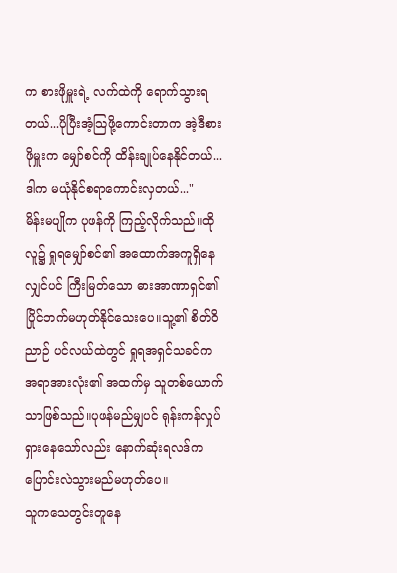က စားဖိုမှူးရဲ့ လက်ထဲကို ရောက်သွားရတယ်...ပိုပြီးအံ့သြဖို့ကောင်းတာက အဲ့ဒီစားဖိုမှူးက မျှော်စင်ကို ထိန်းချုပ်နေနိုင်တယ်...ဒါက မယုံနိုင်စရာကောင်းလှတယ်..."
မိန်းမပျိုက ပုဖန်ကို ကြည့်လိုက်သည်။ထိုလူ၌ ရှုရမျှော်စင်၏ အထောက်အကူရှိနေလျှင်ပင် ကြီးမြတ်သော ဓားအာဏာရှင်၏ ပြိုင်ဘက်မဟုတ်နိုင်သေးပေ။သူ့၏ စိတ်ဝိညာဉ် ပင်လယ်ထဲတွင် ရှုရအရှင်သခင်က အရာအားလုံး၏ အထက်မှ သူတစ်ယောက်သာဖြစ်သည်။ပုဖန်မည်မျှပင် ရုန်းကန်လှုပ်ရှားနေသော်လည်း နောက်ဆုံးရလဒ်က ပြောင်းလဲသွားမည်မဟုတ်ပေ။
သူကသေတွင်းတူနေ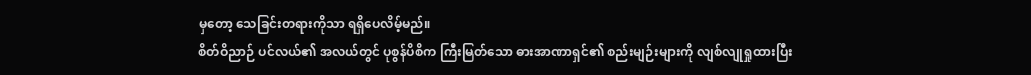မှတော့ သေခြင်းတရားကိုသာ ရရှိပေလိမ့်မည်။
စိတ်ဝိညာဉ် ပင်လယ်၏ အလယ်တွင် ပုစွန်ပိစိက ကြီးမြတ်သော ဓားအာဏာရှင်၏ စည်းမျဉ်းများကို လျစ်လျုရှုထားပြီး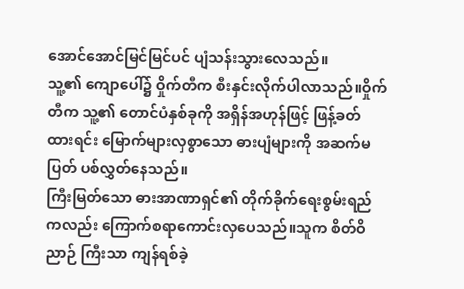အောင်အောင်မြင်မြင်ပင် ပျံသန်းသွားလေသည်။
သူ့၏ ကျောပေါ်၌ ဝှိုက်တီက စီးနှင်းလိုက်ပါလာသည်။ဝှိုက်တီက သူ့၏ တောင်ပံနှစ်ခုကို အရှိန်အဟုန်ဖြင့် ဖြန့်ခတ်ထားရင်း မြောက်များလှစွာသော ဓားပျံများကို အဆက်မပြတ် ပစ်လွှတ်နေသည်။
ကြီးမြတ်သော ဓားအာဏာရှင်၏ တိုက်ခိုက်ရေးစွမ်းရည်ကလည်း ကြောက်စရာကောင်းလှပေသည်။သူက စိတ်ဝိညာဉ် ကြီးသာ ကျန်ရစ်ခဲ့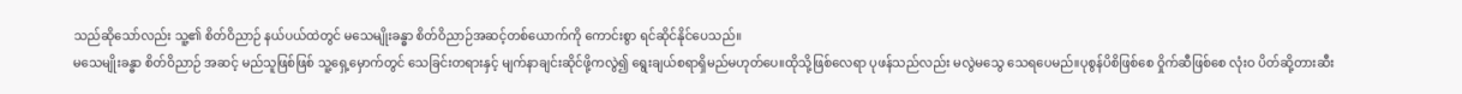သည်ဆိုသော်လည်း သူ့၏ စိတ်ဝိညာဉ် နယ်ပယ်ထဲတွင် မသေမျိုးခန္ဓာ စိတ်ဝိညာဉ်အဆင့်တစ်ယောက်ကို ကောင်းစွာ ရင်ဆိုင်နိုင်ပေသည်။
မသေမျိုးခန္ဓာ စိတ်ဝိညာဉ် အဆင့် မည်သူဖြစ်ဖြစ် သူ့ရှေ့မှောက်တွင် သေခြင်းတရားနှင့် မျက်နာချင်းဆိုင်ဖို့ကလွဲ၍ ရွေးချယ်စရာရှိမည်မဟုတ်ပေ။ထိုသို့ဖြစ်လေရာ ပုဖန်သည်လည်း မလွဲမသွေ သေရပေမည်။ပုစွန်ပိစိဖြစ်စေ ဝှိုက်ဆီဖြစ်စေ လုံးဝ ပိတ်ဆို့တားဆီး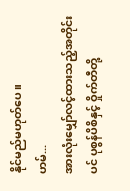နိုင်မည်မဟုတ်ပေ။
ဟမ်...
အားလုံးမျှော်လင့်ထားသည့်အတိုင်းပင် ပုစွန်ပိစိနှင့် ဝှိုက်တီတို့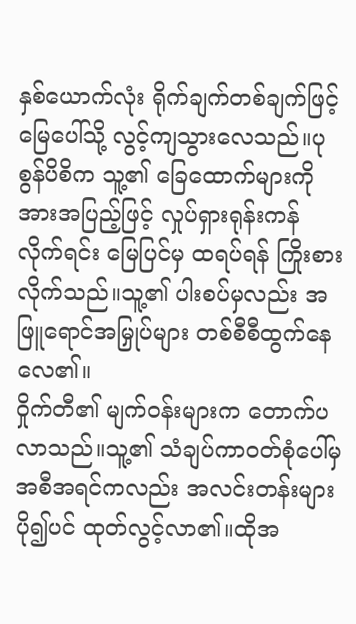နှစ်ယောက်လုံး ရိုက်ချက်တစ်ချက်ဖြင့် မြေပေါ်သို့ လွင့်ကျသွားလေသည်။ပုစွန်ပိစိက သူ့၏ ခြေထောက်များကို အားအပြည့်ဖြင့် လှုပ်ရှားရုန်းကန်လိုက်ရင်း မြေပြင်မှ ထရပ်ရန် ကြိုးစားလိုက်သည်။သူ့၏ ပါးစပ်မှလည်း အဖြူရောင်အမြှုပ်များ တစ်စီစီထွက်နေလေ၏။
ဝှိုက်တီ၏ မျက်ဝန်းများက တောက်ပလာသည်။သူ့၏ သံချပ်ကာဝတ်စုံပေါ်မှ အစီအရင်ကလည်း အလင်းတန်းများပို၍ပင် ထုတ်လွင့်လာ၏။ထိုအ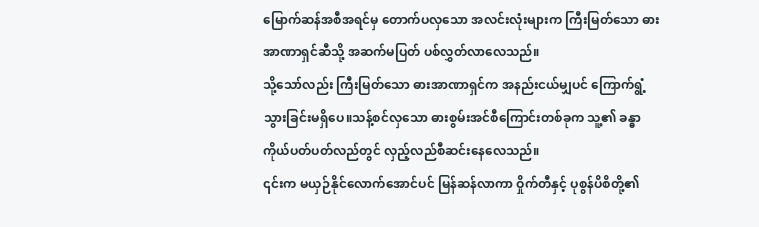မြောက်ဆန်အစီအရင်မှ တောက်ပလှသော အလင်းလုံးများက ကြီးမြတ်သော ဓားအာဏာရှင်ဆီသို့ အဆက်မပြတ် ပစ်လွှတ်လာလေသည်။
သို့သော်လည်း ကြီးမြတ်သော ဓားအာဏာရှင်က အနည်းငယ်မျှပင် ကြောက်ရွံ့သွားခြင်းမရှိပေ။သန့်စင်လှသော ဓားစွမ်းအင်စီကြောင်းတစ်ခုက သူ့၏ ခန္ဓာကိုယ်ပတ်ပတ်လည်တွင် လှည့်လည်စီဆင်းနေလေသည်။
၎င်းက မယှဉ်နိုင်လောက်အောင်ပင် မြန်ဆန်လာကာ ဝှိုက်တီနှင့် ပုစွန်ပိစိတို့၏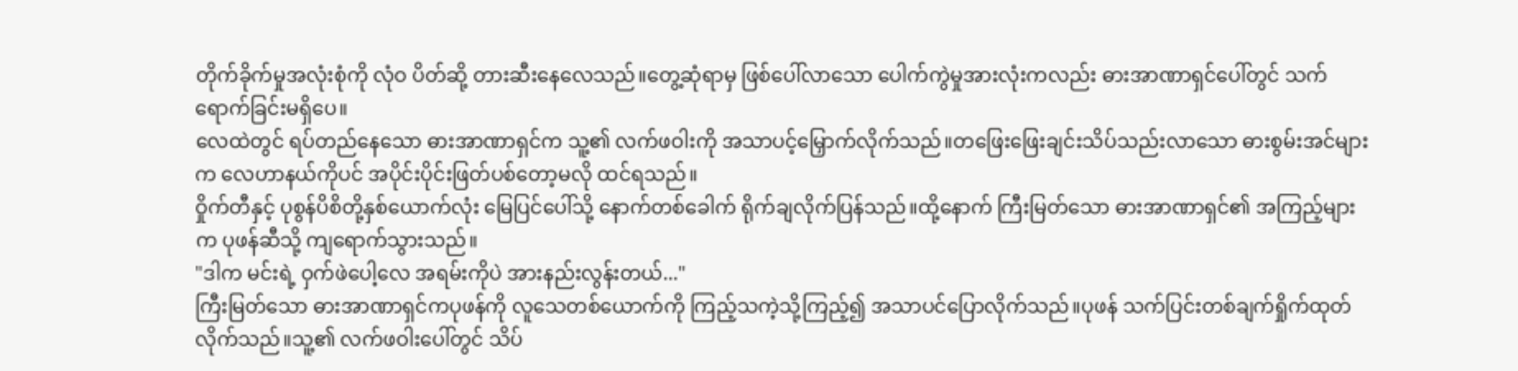တိုက်ခိုက်မှုအလုံးစုံကို လုံဝ ပိတ်ဆို့ တားဆီးနေလေသည်။တွေ့ဆုံရာမှ ဖြစ်ပေါ်လာသော ပေါက်ကွဲမှုအားလုံးကလည်း ဓားအာဏာရှင်ပေါ်တွင် သက်ရောက်ခြင်းမရှိပေ။
လေထဲတွင် ရပ်တည်နေသော ဓားအာဏာရှင်က သူ့၏ လက်ဖဝါးကို အသာပင့်မြှောက်လိုက်သည်။တဖြေးဖြေးချင်းသိပ်သည်းလာသော ဓားစွမ်းအင်များက လေဟာနယ်ကိုပင် အပိုင်းပိုင်းဖြတ်ပစ်တော့မလို ထင်ရသည်။
ဝှိုက်တီနှင့် ပုစွန်ပိစိတို့နှစ်ယောက်လုံး မြေပြင်ပေါ်သို့ နောက်တစ်ခေါက် ရိုက်ချလိုက်ပြန်သည်။ထို့နောက် ကြီးမြတ်သော ဓားအာဏာရှင်၏ အကြည့်များက ပုဖန်ဆီသို့ ကျရောက်သွားသည်။
"ဒါက မင်းရဲ့ ဝှက်ဖဲပေါ့လေ အရမ်းကိုပဲ အားနည်းလွန်းတယ်..."
ကြီးမြတ်သော ဓားအာဏာရှင်ကပုဖန်ကို လူသေတစ်ယောက်ကို ကြည့်သကဲ့သို့ကြည့်၍ အသာပင်ပြောလိုက်သည်။ပုဖန် သက်ပြင်းတစ်ချက်ရှိုက်ထုတ်လိုက်သည်။သူ့၏ လက်ဖဝါးပေါ်တွင် သိပ်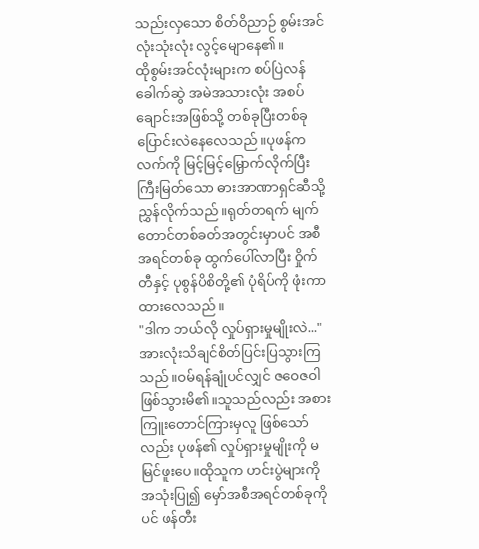သည်းလှသော စိတ်ဝိညာဉ် စွမ်းအင်လုံးသုံးလုံး လွင့်မျောနေ၏။
ထိုစွမ်းအင်လုံးများက စပ်ပြဲလန်ခေါက်ဆွဲ အမဲအသားလုံး အစပ်ချောင်းအဖြစ်သို့ တစ်ခုပြီးတစ်ခု ပြောင်းလဲနေလေသည်။ပုဖန်က လက်ကို မြင့်မြင့်မြှောက်လိုက်ပြီး ကြီးမြတ်သော ဓားအာဏာရှင်ဆီသို့ ညွှန်လိုက်သည်။ရုတ်တရက် မျက်တောင်တစ်ခတ်အတွင်းမှာပင် အစီအရင်တစ်ခု ထွက်ပေါ်လာပြီး ဝှိုက်တီနှင့် ပုစွန်ပိစိတို့၏ ပုံရိပ်ကို ဖုံးကာထားလေသည်။
"ဒါက ဘယ်လို လှုပ်ရှားမှုမျိုးလဲ..."
အားလုံးသိချင်စိတ်ပြင်းပြသွားကြသည်။ဝမ်ရန်ချုံပင်လျှင် ဇဝေဇဝါဖြစ်သွားမိ၏။သူသည်လည်း အစားကြူးတောင်ကြားမှလူ ဖြစ်သော်လည်း ပုဖန်၏ လှုပ်ရှားမှုမျိုးကို မမြင်ဖူးပေ။ထိုသူက ဟင်းပွဲများကို အသုံးပြု၍ မှော်အစီအရင်တစ်ခုကိုပင် ဖန်တီး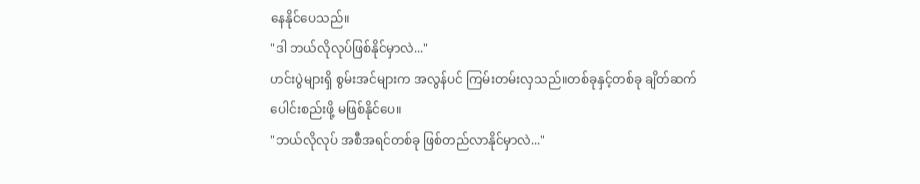နေနိုင်ပေသည်။
"ဒါ ဘယ်လိုလုပ်ဖြစ်နိုင်မှာလဲ..."
ဟင်းပွဲများရှိ စွမ်းအင်များက အလွန်ပင် ကြမ်းတမ်းလှသည်။တစ်ခုနှင့်တစ်ခု ချိတ်ဆက် ပေါင်းစည်းဖို့ မဖြစ်နိုင်ပေ။
"ဘယ်လိုလုပ် အစီအရင်တစ်ခု ဖြစ်တည်လာနိုင်မှာလဲ..."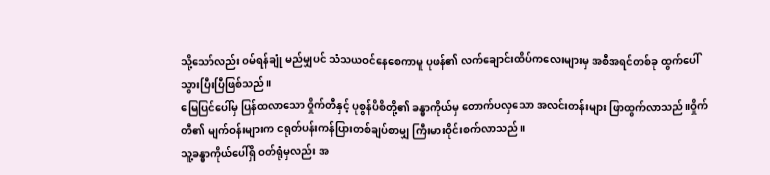သို့သော်လည်း ဝမ်ရန်ချုံ မည်မျှပင် သံသယဝင်နေစေကာမူ ပုဖန်၏ လက်ချောင်းထိပ်ကလေးများမှ အစီအရင်တစ်ခု ထွက်ပေါ်သွားပြီးပြီဖြစ်သည်။
မြေပြင်ပေါ်မှ ပြန်ထလာသော ဝှိုက်တီနှင့် ပုစွန်ပိစိတို့၏ ခန္ဓာကိုယ်မှ တောက်ပလှသော အလင်းတန်းများ ဖြာထွက်လာသည်။ဝှိုက်တီ၏ မျက်ဝန်းများက ငရုတ်ပန်းကန်ပြားတစ်ချပ်စာမျှ ကြီးမားဝိုင်းစက်လာသည်။
သူ့ခန္ဓာကိုယ်ပေါ်ရှိ ဝတ်ရုံမှလည်း အ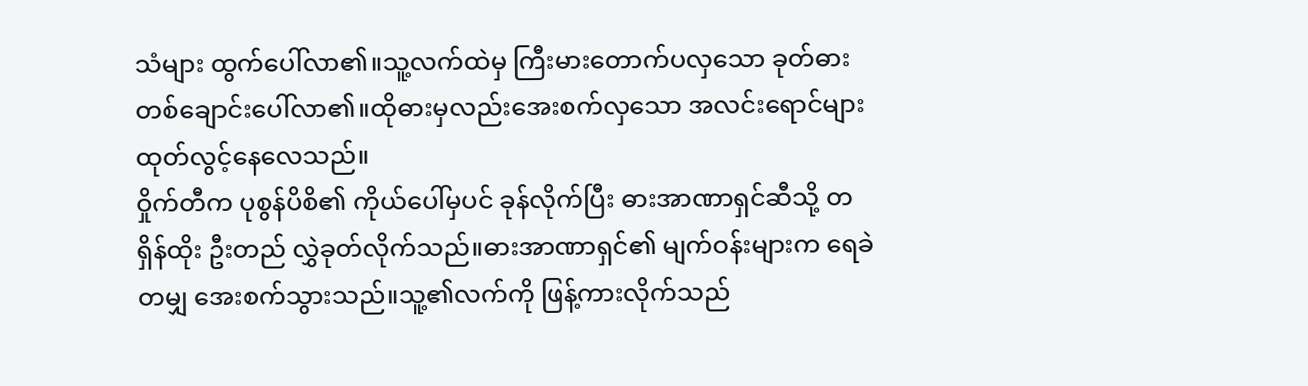သံများ ထွက်ပေါ်လာ၏။သူ့လက်ထဲမှ ကြီးမားတောက်ပလှသော ခုတ်ဓားတစ်ချောင်းပေါ်လာ၏။ထိုဓားမှလည်းအေးစက်လှသော အလင်းရောင်များ ထုတ်လွင့်နေလေသည်။
ဝှိုက်တီက ပုစွန်ပိစိ၏ ကိုယ်ပေါ်မှပင် ခုန်လိုက်ပြီး ဓားအာဏာရှင်ဆီသို့ တရှိန်ထိုး ဦးတည် လွှဲခုတ်လိုက်သည်။ဓားအာဏာရှင်၏ မျက်ဝန်းများက ရေခဲတမျှ အေးစက်သွားသည်။သူ့၏လက်ကို ဖြန့်ကားလိုက်သည်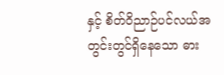နှင့် စိတ်ဝိညာဉ်ပင်လယ်အတွင်းတွင်ရှိနေသော ဓား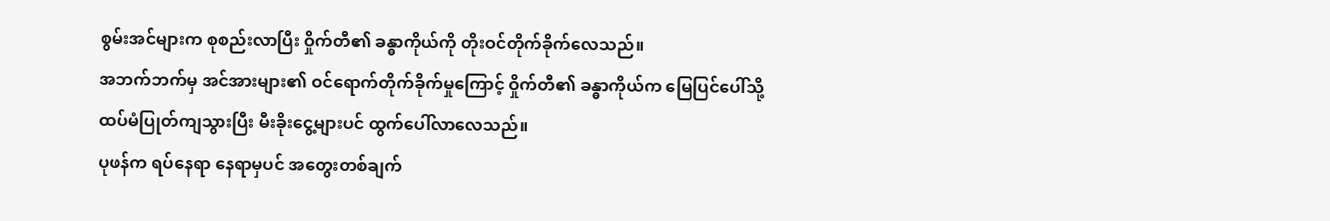စွမ်းအင်များက စုစည်းလာပြီး ဝှိုက်တီ၏ ခန္ဓာကိုယ်ကို တိုးဝင်တိုက်ခိုက်လေသည်။
အဘက်ဘက်မှ အင်အားများ၏ ဝင်ရောက်တိုက်ခိုက်မှုကြောင့် ဝှိုက်တီ၏ ခန္ဓာကိုယ်က မြေပြင်ပေါ်သို့ ထပ်မံပြုတ်ကျသွားပြီး မီးခိုးငွေ့များပင် ထွက်ပေါ်လာလေသည်။
ပုဖန်က ရပ်နေရာ နေရာမှပင် အတွေးတစ်ချက်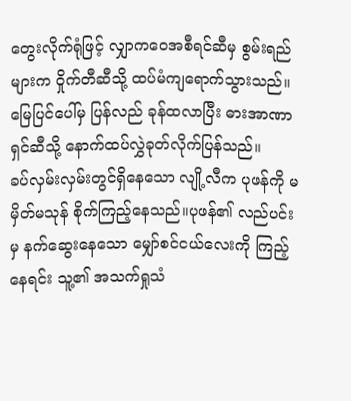တွေးလိုက်ရုံဖြင့် လျှာကဝေအစီရင်ဆီမှ စွမ်းရည်များက ဝှိုက်တီဆီသို့ ထပ်မံကျရောက်သွားသည်။မြေပြင်ပေါ်မှ ပြန်လည် ခုန်ထလာပြီး ဓားအာဏာရှင်ဆီသို့ နောက်ထပ်လွှဲခုတ်လိုက်ပြန်သည်။
ခပ်လှမ်းလှမ်းတွင်ရှိနေသော လျို့လီက ပုဖန်ကို မမှိတ်မသုန် စိုက်ကြည့်နေသည်။ပုဖန်၏ လည်ပင်းမှ နက်ဆွေးနေသော မျှော်စင်ငယ်လေးကို ကြည့်နေရင်း သူ့၏ အသက်ရှုသံ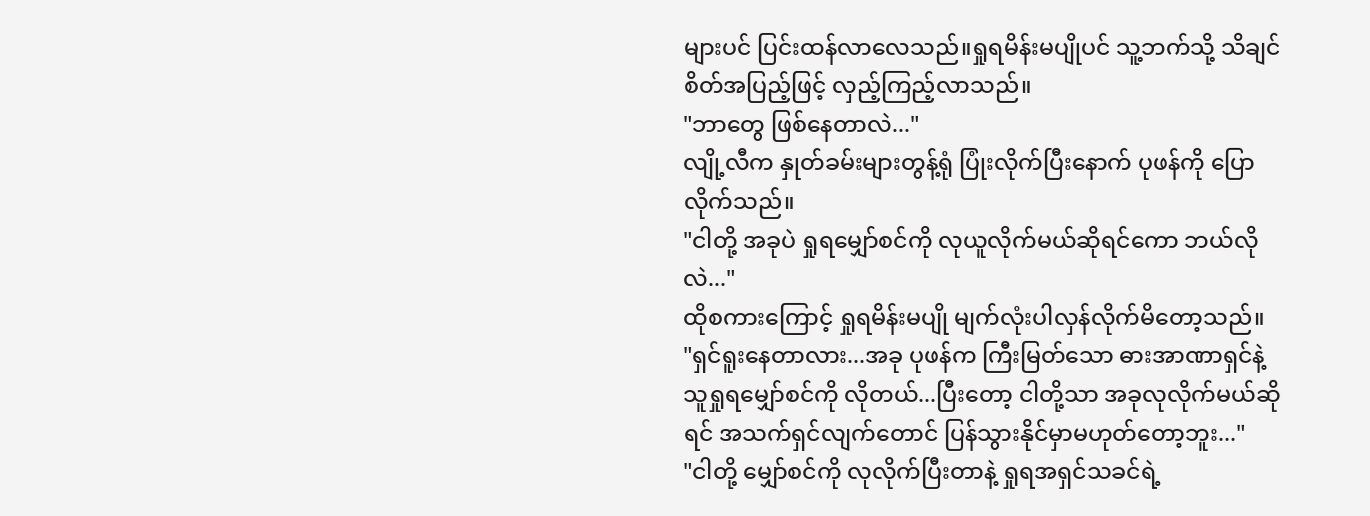များပင် ပြင်းထန်လာလေသည်။ရှုရမိန်းမပျိုပင် သူ့ဘက်သို့ သိချင်စိတ်အပြည့်ဖြင့် လှည့်ကြည့်လာသည်။
"ဘာတွေ ဖြစ်နေတာလဲ..."
လျို့လီက နှုတ်ခမ်းများတွန့်ရုံ ပြုံးလိုက်ပြီးနောက် ပုဖန်ကို ပြောလိုက်သည်။
"ငါတို့ အခုပဲ ရှုရမျှော်စင်ကို လုယူလိုက်မယ်ဆိုရင်ကော ဘယ်လိုလဲ..."
ထိုစကားကြောင့် ရှုရမိန်းမပျို မျက်လုံးပါလှန်လိုက်မိတော့သည်။
"ရှင်ရူးနေတာလား...အခု ပုဖန်က ကြီးမြတ်သော ဓားအာဏာရှင်နဲ့ သူရှုရမျှော်စင်ကို လိုတယ်...ပြီးတော့ ငါတို့သာ အခုလုလိုက်မယ်ဆိုရင် အသက်ရှင်လျက်တောင် ပြန်သွားနိုင်မှာမဟုတ်တော့ဘူး..."
"ငါတို့ မျှော်စင်ကို လုလိုက်ပြီးတာနဲ့ ရှုရအရှင်သခင်ရဲ့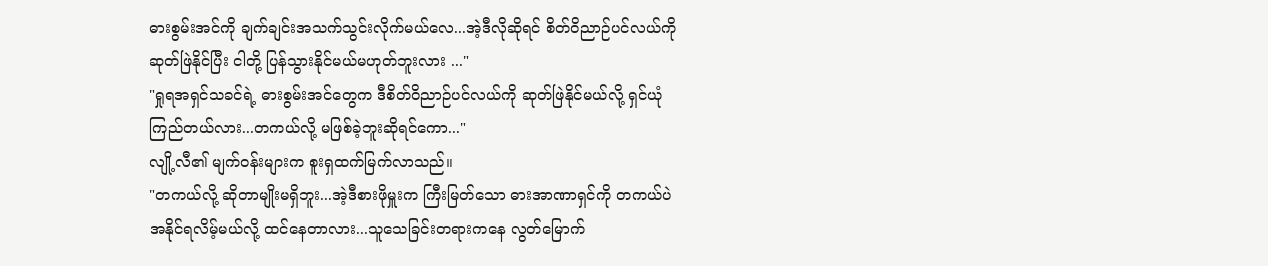ဓားစွမ်းအင်ကို ချက်ချင်းအသက်သွင်းလိုက်မယ်လေ...အဲ့ဒီလိုဆိုရင် စိတ်ဝိညာဉ်ပင်လယ်ကို ဆုတ်ဖြဲနိုင်ပြီး ငါတို့ ပြန်သွားနိုင်မယ်မဟုတ်ဘူးလား ..."
"ရှုရအရှင်သခင်ရဲ့ ဓားစွမ်းအင်တွေက ဒီစိတ်ဝိညာဉ်ပင်လယ်ကို ဆုတ်ဖြဲနိုင်မယ်လို့ ရှင်ယုံကြည်တယ်လား...တကယ်လို့ မဖြစ်ခဲ့ဘူးဆိုရင်ကော..."
လျို့လီ၏ မျက်ဝန်းများက စူးရှထက်မြက်လာသည်။
"တကယ်လို့ ဆိုတာမျိုးမရှိဘူး...အဲ့ဒီစားဖိုမှူးက ကြီးမြတ်သော ဓားအာဏာရှင်ကို တကယ်ပဲ အနိုင်ရလိမ့်မယ်လို့ ထင်နေတာလား...သူသေခြင်းတရားကနေ လွတ်မြောက်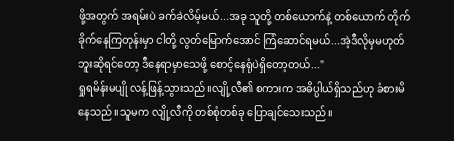ဖို့အတွက် အရမ်းပဲ ခက်ခဲလိမ့်မယ်...အခု သူတို့ တစ်ယောက်နဲ့ တစ်ယောက် တိုက်ခိုက်နေကြတုန်းမှာ ငါတို့ လွတ်မြောက်အောင် ကြံဆောင်ရမယ်...အဲ့ဒီလိုမှမဟုတ်ဘူးဆိုရင်တော့ ဒီနေရာမှာသေဖို့ စောင့်နေရုံပဲရှိတော့တယ်..."
ရှုရမိန်းမပျို လန့်ဖြန့်သွားသည်။လျို့လီ၏ စကားက အဓိပ္ပါယ်ရှိသည်ဟု ခံစားမိနေသည်။သူမက လျို့လီကို တစ်စုံတစ်ခု ပြောချင်သေးသည်။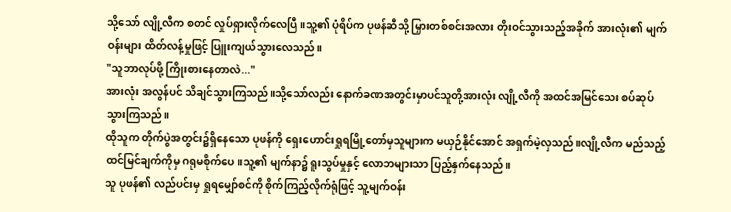သို့သော် လျို့လီက စတင် လှုပ်ရှားလိုက်လေပြီ။သူ့၏ ပုံရိပ်က ပုဖန်ဆီသို့ မြှားတစ်စင်းအလား တိုးဝင်သွားသည့်အခိုက် အားလုံး၏ မျက်ဝန်းများ ထိတ်လန့်မှုဖြင့် ပြူးကျယ်သွားလေသည်။
"သူဘာလုပ်ဖို့ ကြိုးစားနေတာလဲ..."
အားလုံး အလွန်ပင် သိချင်သွားကြသည်။သို့သော်လည်း နောက်ခဏအတွင်းမှာပင်သူတို့အားလုံး လျို့လီကို အထင်အမြင်သေး စပ်ဆုပ်သွားကြသည်။
ထိုသူက တိုက်ပွဲအတွင်း၌ရှိနေသော ပုဖန်ကို ရှေးဟောင်းရှုရမြို့တော်မှသူများက မယှဉ်နိုင်အောင် အရှက်မဲ့လှသည်။လျို့လီက မည်သည့်ထင်မြင်ချက်ကိုမှ ဂရုမစိုက်ပေ။သူ့၏ မျက်နာ၌ ရူးသွပ်မှုနှင့် လောဘများသာ ပြည့်နှက်နေသည်။
သူ ပုဖန်၏ လည်ပင်းမှ ရှုရမျှော်စင်ကို စိုက်ကြည့်လိုက်ရုံဖြင့် သူ့မျက်ဝန်း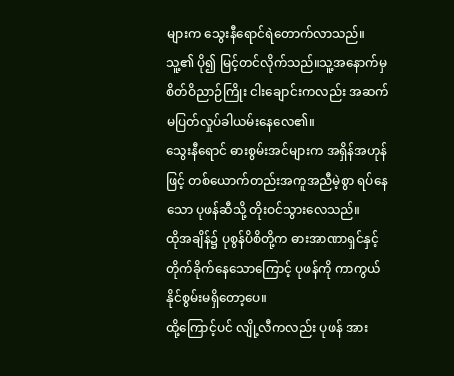များက သွေးနီရောင်ရဲတောက်လာသည်။သူ့၏ ပို၍ မြင့်တင်လိုက်သည်။သူ့အနောက်မှ စိတ်ဝိညာဉ်ကြိုး ငါးချောင်းကလည်း အဆက်မပြတ်လှုပ်ခါယမ်းနေလေ၏။
သွေးနီရောင် ဓားစွမ်းအင်များက အရှိန်အဟုန်ဖြင့် တစ်ယောက်တည်းအကူအညီမဲ့စွာ ရပ်နေသော ပုဖန်ဆီသို့ တိုးဝင်သွားလေသည်။
ထိုအချိန်၌ ပုစွန်ပိစိတို့က ဓားအာဏာရှင်နှင့် တိုက်ခိုက်နေသောကြောင့် ပုဖန်ကို ကာကွယ်နိုင်စွမ်းမရှိတော့ပေ။
ထို့ကြောင့်ပင် လျို့လီကလည်း ပုဖန် အား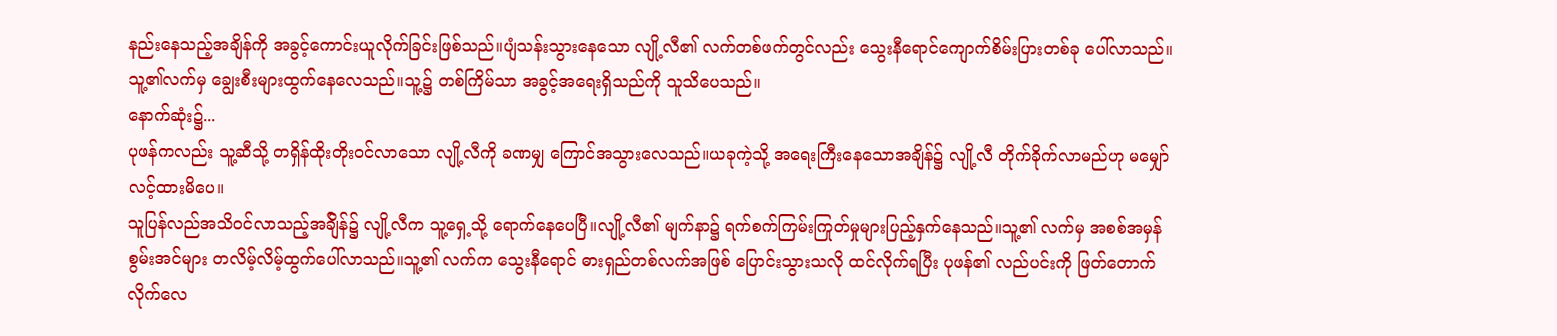နည်းနေသည့်အချိန်ကို အခွင့်ကောင်းယူလိုက်ခြင်းဖြစ်သည်။ပျံသန်းသွားနေသော လျို့လီ၏ လက်တစ်ဖက်တွင်လည်း သွေးနီရောင်ကျောက်စိမ်းပြားတစ်ခု ပေါ်လာသည်။သူ့၏လက်မှ ချွေးစီးများထွက်နေလေသည်။သူ့၌ တစ်ကြိမ်သာ အခွင့်အရေးရှိသည်ကို သူသိပေသည်။
နောက်ဆုံး၌...
ပုဖန်ကလည်း သူ့ဆီသို့ တရှိန်ထိုးတိုးဝင်လာသော လျို့လီကို ခဏမျှ ကြောင်အသွားလေသည်။ယခုကဲ့သို့ အရေးကြီးနေသောအချိန်၌ လျို့လီ တိုက်ခိုက်လာမည်ဟု မမျှော်လင့်ထားမိပေ။
သူပြန်လည်အသိဝင်လာသည့်အခ်ျိန်၌ လျို့လီက သူ့ရှေ့သို့ ရောက်နေပေပြီ။လျို့လီ၏ မျက်နာ၌ ရက်စက်ကြမ်းကြုတ်မှုများပြည့်နှက်နေသည်။သူ့၏ လက်မှ အစစ်အမှန်စွမ်းအင်များ တလိမ့်လိမ့်ထွက်ပေါ်လာသည်။သူ့၏ လက်က သွေးနီရောင် ဓားရှည်တစ်လက်အဖြစ် ပြောင်းသွားသလို ထင်လိုက်ရပြီး ပုဖန်၏ လည်ပင်းကို ဖြတ်တောက်လိုက်လေ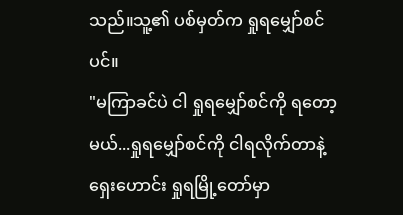သည်။သူ့၏ ပစ်မှတ်က ရှုရမျှော်စင်ပင်။
"မကြာခင်ပဲ ငါ ရှုရမျှော်စင်ကို ရတော့မယ်...ရှုရမျှော်စင်ကို ငါရလိုက်တာနဲ့ ရှေးဟောင်း ရှုရမြို့တော်မှာ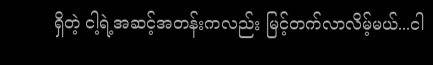ရှိတဲ့ ငါ့ရဲ့အဆင့်အတန်းကလည်း မြင့်တက်လာလိမ့်မယ်...ငါ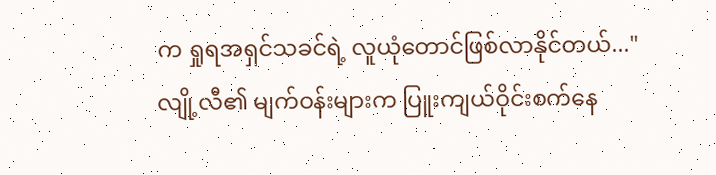က ရှုရအရှင်သခင်ရဲ့ လူယုံတောင်ဖြစ်လာနိုင်တယ်..."
လျို့လီ၏ မျက်ဝန်းများက ပြူးကျယ်ဝိုင်းစက်နေ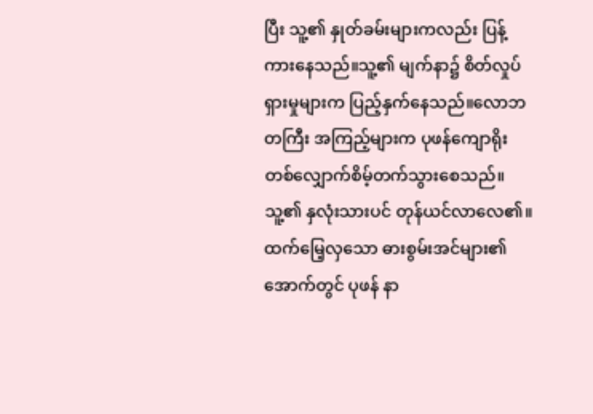ပြီး သူ့၏ နှုတ်ခမ်းများကလည်း ပြန့်ကားနေသည်။သူ့၏ မျက်နာ၌ စိတ်လှုပ်ရှားမှုများက ပြည့်နှက်နေသည်။လောဘတကြီး အကြည့်များက ပုဖန်ကျောရိုးတစ်လျှောက်စိမ့်တက်သွားစေသည်။သူ့၏ နှလုံးသားပင် တုန်ယင်လာလေ၏။
ထက်မြေ့လှသော ဓားစွမ်းအင်များ၏ အောက်တွင် ပုဖန် နာ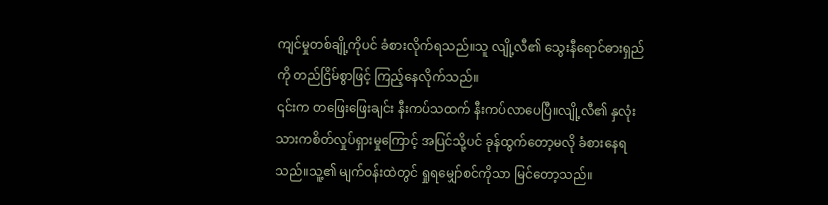ကျင်မှုတစ်ချို့ကိုပင် ခံစားလိုက်ရသည်။သူ လျို့လီ၏ သွေးနီရောင်ဓားရှည်ကို တည်ငြိမ်စွာဖြင့် ကြည့်နေလိုက်သည်။
၎င်းက တဖြေးဖြေးချင်း နီးကပ်သထက် နီးကပ်လာပေပြီ။လျို့လီ၏ နှလုံးသားကစိတ်လှုပ်ရှားမှုကြောင့် အပြင်သို့ပင် ခုန်ထွက်တော့မလို ခံစားနေရသည်။သူ့၏ မျက်ဝန်းထဲတွင် ရှုရမျှော်စင်ကိုသာ မြင်တော့သည်။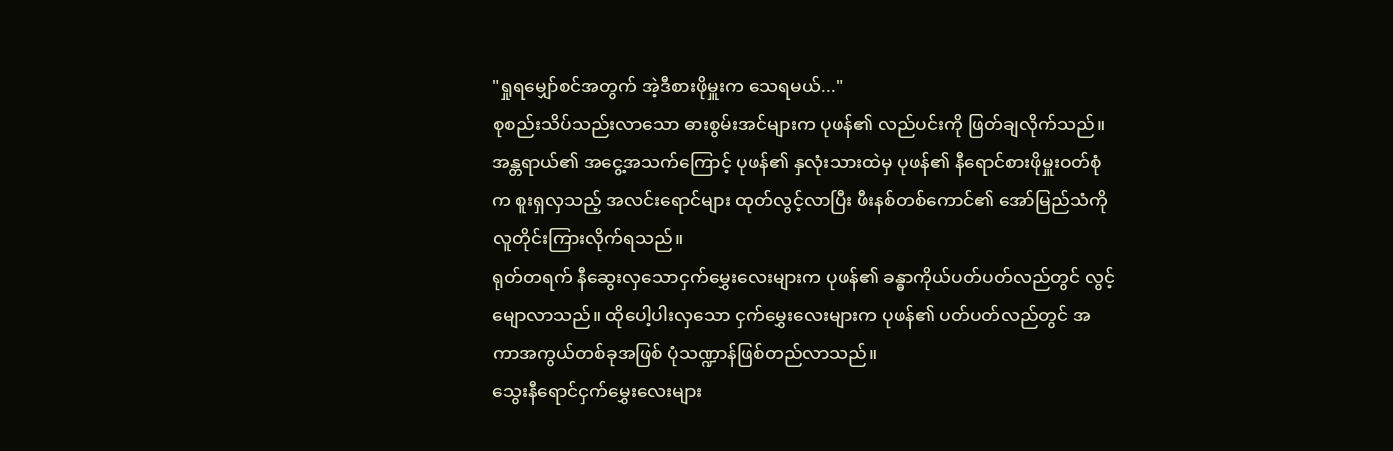"ရှုရမျှော်စင်အတွက် အဲ့ဒီစားဖိုမှူးက သေရမယ်..."
စုစည်းသိပ်သည်းလာသော ဓားစွမ်းအင်များက ပုဖန်၏ လည်ပင်းကို ဖြတ်ချလိုက်သည်။အန္တရာယ်၏ အငွေ့အသက်ကြောင့် ပုဖန်၏ နှလုံးသားထဲမှ ပုဖန်၏ နီရောင်စားဖိုမှူးဝတ်စုံက စူးရှလှသည့် အလင်းရောင်များ ထုတ်လွင့်လာပြီး ဖီးနစ်တစ်ကောင်၏ အော်မြည်သံကို လူတိုင်းကြားလိုက်ရသည်။
ရုတ်တရက် နီဆွေးလှသောငှက်မွှေးလေးများက ပုဖန်၏ ခန္ဓာကိုယ်ပတ်ပတ်လည်တွင် လွင့်မျောလာသည်။ ထိုပေါ့ပါးလှသော ငှက်မွှေးလေးများက ပုဖန်၏ ပတ်ပတ်လည်တွင် အကာအကွယ်တစ်ခုအဖြစ် ပုံသဏ္ဍာန်ဖြစ်တည်လာသည်။
သွေးနီရောင်ငှက်မွှေးလေးများ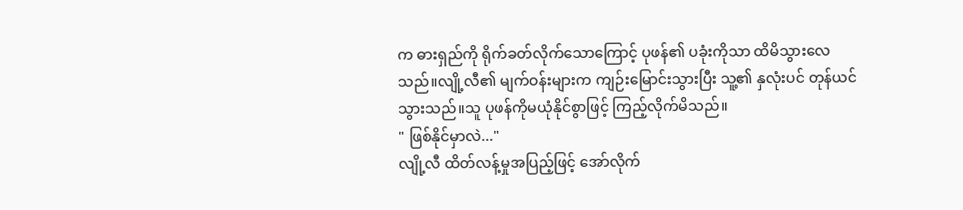က ဓားရှည်ကို ရိုက်ခတ်လိုက်သောကြောင့် ပုဖန်၏ ပခုံးကိုသာ ထိမိသွားလေသည်။လျို့လီ၏ မျက်ဝန်းများက ကျဉ်းမြောင်းသွားပြီး သူ့၏ နှလုံးပင် တုန်ယင်သွားသည်။သူ ပုဖန်ကိုမယုံနိုင်စွာဖြင့် ကြည့်လိုက်မိသည်။
" ဖြစ်နိုင်မှာလဲ..."
လျို့လီ ထိတ်လန့်မှုအပြည့်ဖြင့် အော်လိုက်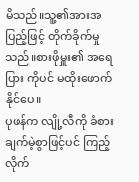မိသည်။သူ့၏အားအပြည့်ဖြင့် တိုက်ခိုက်မှုသည်။စားဖိုမှူး၏ အရေပြား ကိုပင် မထိုးဖောက်နိုင်ပေ။
ပုဖန်က လျို့လီကို ခံစားချက်မဲ့စွာဖြင့်ပင် ကြည့်လိုက်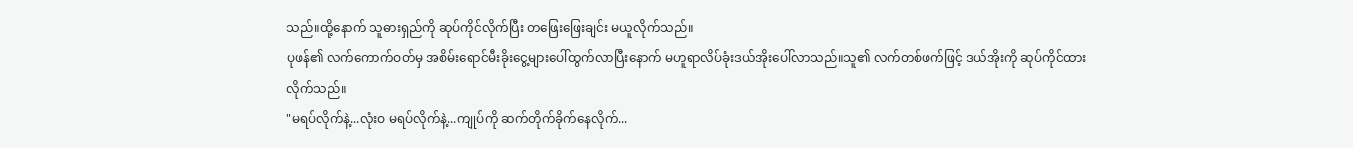သည်။ထို့နောက် သူဓားရှည်ကို ဆုပ်ကိုင်လိုက်ပြီး တဖြေးဖြေးချင်း မယူလိုက်သည်။
ပုဖန်၏ လက်ကောက်ဝတ်မှ အစိမ်းရောင်မီးခိုးငွေ့များပေါ်ထွက်လာပြီးနောက် မဟူရာလိပ်ခုံးဒယ်အိုးပေါ်လာသည်။သူ၏ လက်တစ်ဖက်ဖြင့် ဒယ်အိုးကို ဆုပ်ကိုင်ထားလိုက်သည်။
"မရပ်လိုက်နဲ့...လုံးဝ မရပ်လိုက်နဲ့...ကျုပ်ကို ဆက်တိုက်ခိုက်နေလိုက်...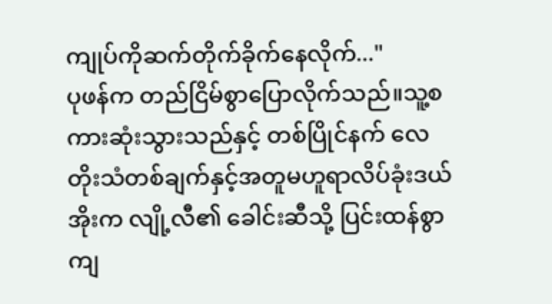ကျုပ်ကိုဆက်တိုက်ခိုက်နေလိုက်..."
ပုဖန်က တည်ငြိမ်စွာပြောလိုက်သည်။သူ့စကားဆုံးသွားသည်နှင့် တစ်ပြိုင်နက် လေတိုးသံတစ်ချက်နှင့်အတူမဟူရာလိပ်ခုံးဒယ်အိုးက လျို့လီ၏ ခေါင်းဆီသို့ ပြင်းထန်စွာကျ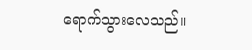ရောက်သွားလေသည်။